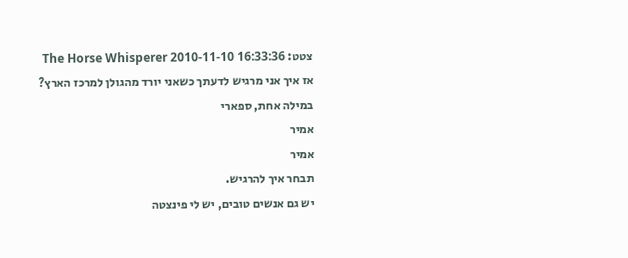צטט: The Horse Whisperer 2010-11-10 16:33:36
אז איך אני מרגיש לדעתך כשאני יורד מהגולן למרכז הארץ?
במילה אחת, ספארי
אמיר
אמיר
תבחר איך להרגיש.
יש גם אנשים טובים, יש לי פינצטה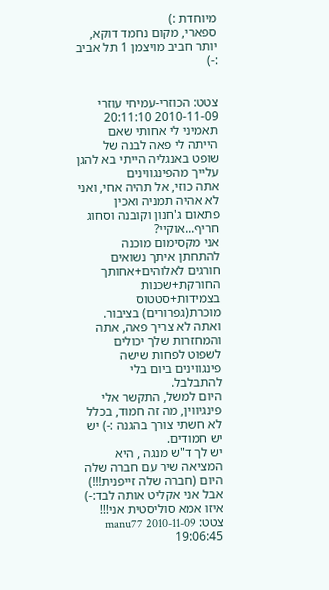מיוחדת :)
ספארי, מקום נחמד דוקא, יותר חביב מויצמן 1 תל אביב :-)


צטט: הכוזרי-עמיחי עוזרי 2010-11-09 20:11:10
תאמיני לי אחותי שאם הייתה לי פאה לבנה של שופט באנגליה הייתי בא להגן עלייך מהפינגווינים
אתה כוזי, אל תהיה אחי, ואני לא אהיה תמניה ואכין פתאום ג'חנון וקובנה וסחוג חריף...אוקיי?
אני מקסימום מוכנה להתחתן איתך נשואים חורגים לאלוהים+אחותך החורקת+שכנות בצמידות+סטטוס מוכרת(גפרורים) בציבור.
ואתה לא צריך פאה, אתה והמחזרות שלך יכולים לשפוט לפחות שישה פינגווינים ביום בלי להתבלבל.
היום למשל, התקשר אלי פינגיווין, מה זה חמוד, בכלל לא חשתי צורך בהגנה :-) יש יש חמודים.
יש לך ד"ש מנגה , היא המציאה שיר עם חברה שלה היום (חברה שלה זייפנית!!!) אבל אני אקליט אותה לבד:-)
איזו אמא סוליסטית אני!!!
צטט: manu77 2010-11-09 19:06:45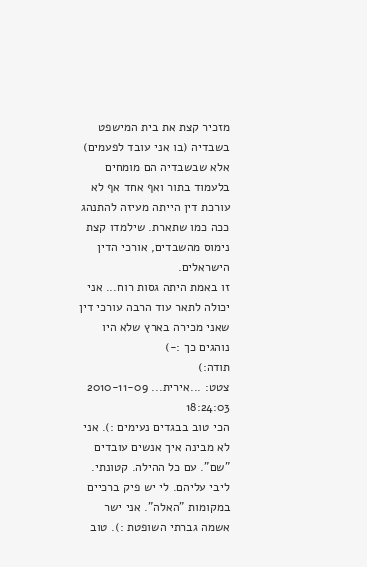מזכיר קצת את בית המישפט בשבדיה (בו אני עובד לפעמים) אלא שבשבדיה הם מומחים בלעמוד בתור ואף אחד אף לא עורכת דין הייתה מעיזה להתנהג ככה כמו שתארת. שילמדו קצת נימוס מהשבדים, אורכי הדין הישראלים.
זו באמת היתה גסות רוח... אני יכולה לתאר עוד הרבה עורכי דין שאני מכירה בארץ שלא היו נוהגים כך :-)
תודה:)
צטט: ...אירית... 2010-11-09 18:24:03
הכי טוב בבגדים נעימים :). אני לא מבינה איך אנשים עובדים "שם". עם כל ההילה. קטונתי. ליבי עליהם. לי יש פיק ברכיים במקומות "האלה". אני ישר אשמה גברתי השופטת :). טוב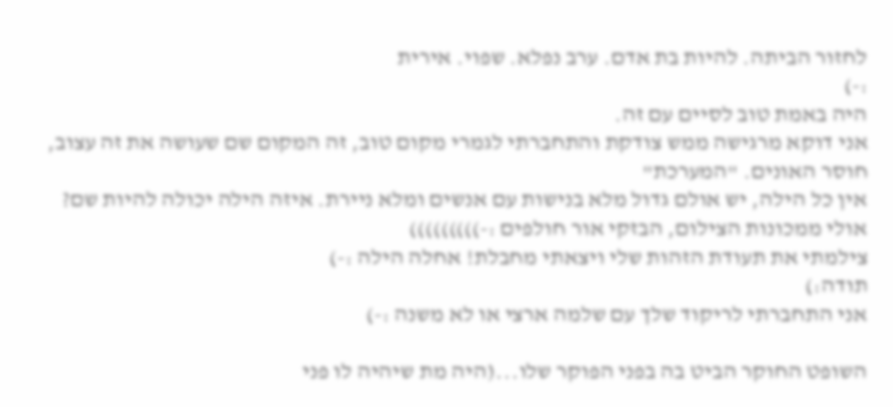לחזור הביתה. להיות בת אדם. ערב נפלא. שפוי. אירית
:-)
היה באמת טוב לסיים עם זה.
אני דוקא מרגישה ממש צודקת והתחברתי לגמרי מקום טוב, זה המקום שם שעושה את זה עצוב, חוסר האונים. "המערכת"
אין כל הילה, יש אולם גדול מלא בנישות עם אנשים ומלא ניירת. איזה הילה יכולה להיות שם? אולי ממכונות הצילום, הבזקי אור חולפים :-)))))))))
צילמתי את תעודת הזהות שלי ויצאתי מחבלת! אחלה הילה :-)
תודה:)
אני התחברתי לריקוד שלך עם שלמה ארצי או לא משנה :-)

השופט החוקר הביט בה בפני הפוקר שלו...(היה מת שיהיה לו פני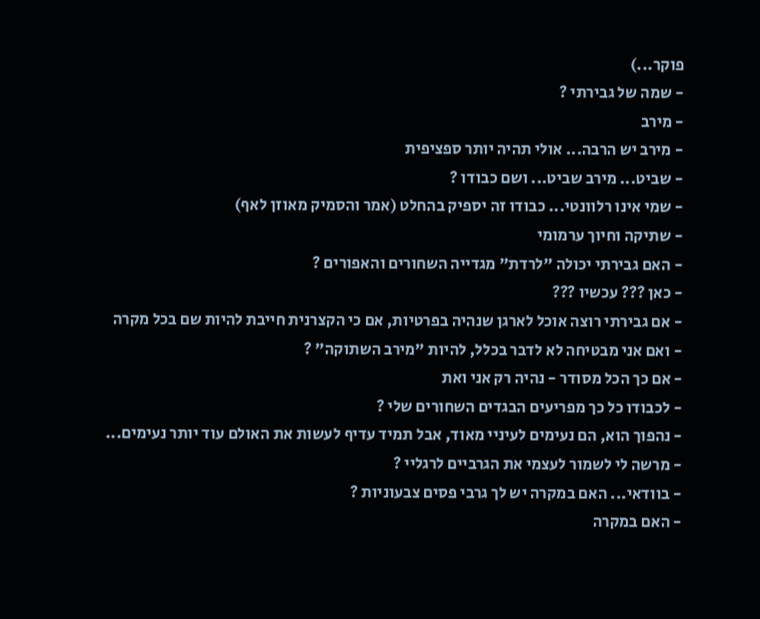פוקר...)
- שמה של גבירתי ?
- מירב
- מירב יש הרבה... אולי תהיה יותר ספציפית
- שביט... מירב שביט... ושם כבודו ?
- שמי אינו רלוונטי... כבודו זה יספיק בהחלט (אמר והסמיק מאוזן לאף)
- שתיקה וחיוך ערמומי
- האם גבירתי יכולה "לרדת" מגדייה השחורים והאפורים ?
- כאן ??? עכשיו ???
- אם גבירתי רוצה אוכל לארגן שנהיה בפרטיות, אם כי הקצרנית חייבת להיות שם בכל מקרה
- ואם אני מבטיחה לא לדבר בכלל, להיות "מירב השתוקה" ?
- אם כך הכל מסודר - נהיה רק אני ואת
- לכבודו כל כך מפריעים הבגדים השחורים שלי ?
- נהפוך הוא, הם נעימים לעיניי מאוד, אבל תמיד עדיף לעשות את האולם עוד יותר נעימים...
- מרשה לי לשמור לעצמי את הגרביים לרגליי ?
- בוודאי... האם במקרה יש לך גרבי פסים צבעוניות ?
- האם במקרה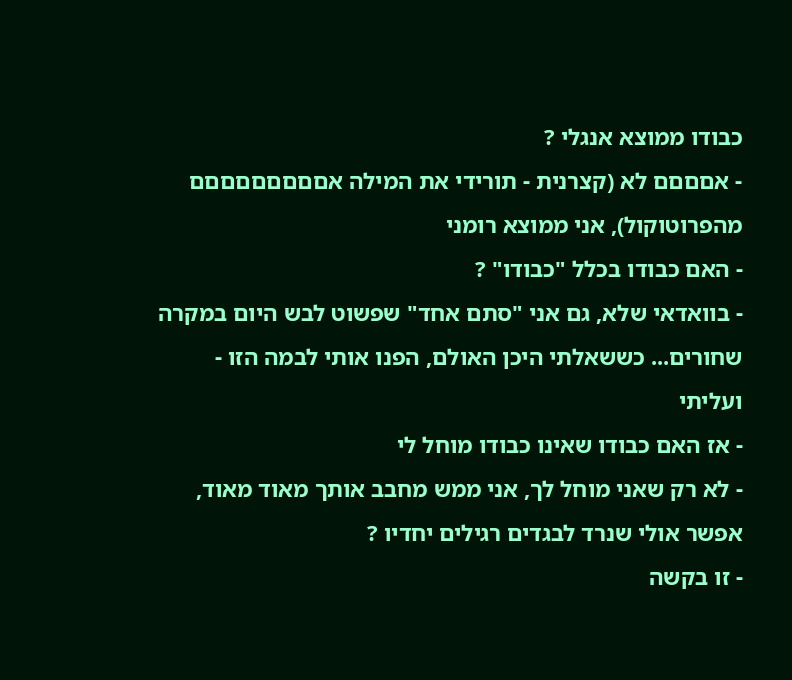כבודו ממוצא אנגלי ?
- אםםםם לא (קצרנית - תורידי את המילה אםםםםםםםםם מהפרוטוקול), אני ממוצא רומני
- האם כבודו בכלל "כבודו" ?
- בוואדאי שלא, גם אני "סתם אחד" שפשוט לבש היום במקרה שחורים... כששאלתי היכן האולם, הפנו אותי לבמה הזו - ועליתי
- אז האם כבודו שאינו כבודו מוחל לי
- לא רק שאני מוחל לך, אני ממש מחבב אותך מאוד מאוד, אפשר אולי שנרד לבגדים רגילים יחדיו ?
- זו בקשה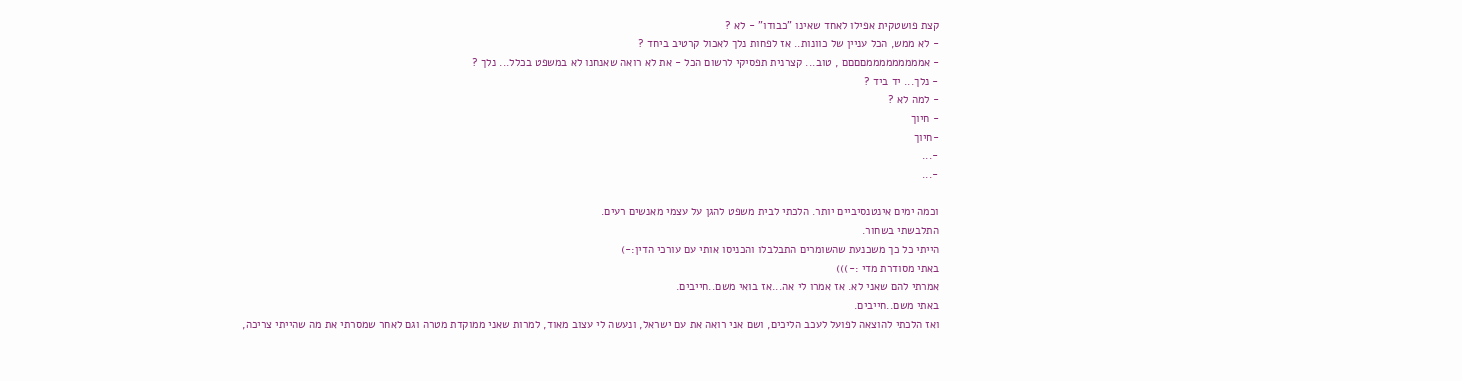קצת פושטקית אפילו לאחד שאינו "כבודו" - לא ?
- לא ממש, הכל עניין של כוונות.. אז לפחות נלך לאכול קרטיב ביחד ?
- אמממממממממםםםם , טוב... קצרנית תפסיקי לרשום הכל - את לא רואה שאנחנו לא במשפט בכלל... נלך ?
- נלך... יד ביד ?
- למה לא ?
- חיוך
-חיוך
-...
-...

וכמה ימים אינטנסיביים יותר. הלכתי לבית משפט להגן על עצמי מאנשים רעים.
התלבשתי בשחור.
הייתי כל כך משכנעת שהשומרים התבלבלו והכניסו אותי עם עורכי הדין:-)
באתי מסודרת מדי :-)))
אמרתי להם שאני לא. אז אמרו לי אה...אז בואי משם..חייבים.
באתי משם..חייבים.
ואז הלכתי להוצאה לפועל לעכב הליכים, ושם אני רואה את עם ישראל, ונעשה לי עצוב מאוד, למרות שאני ממוקדת מטרה וגם לאחר שמסרתי את מה שהייתי צריכה,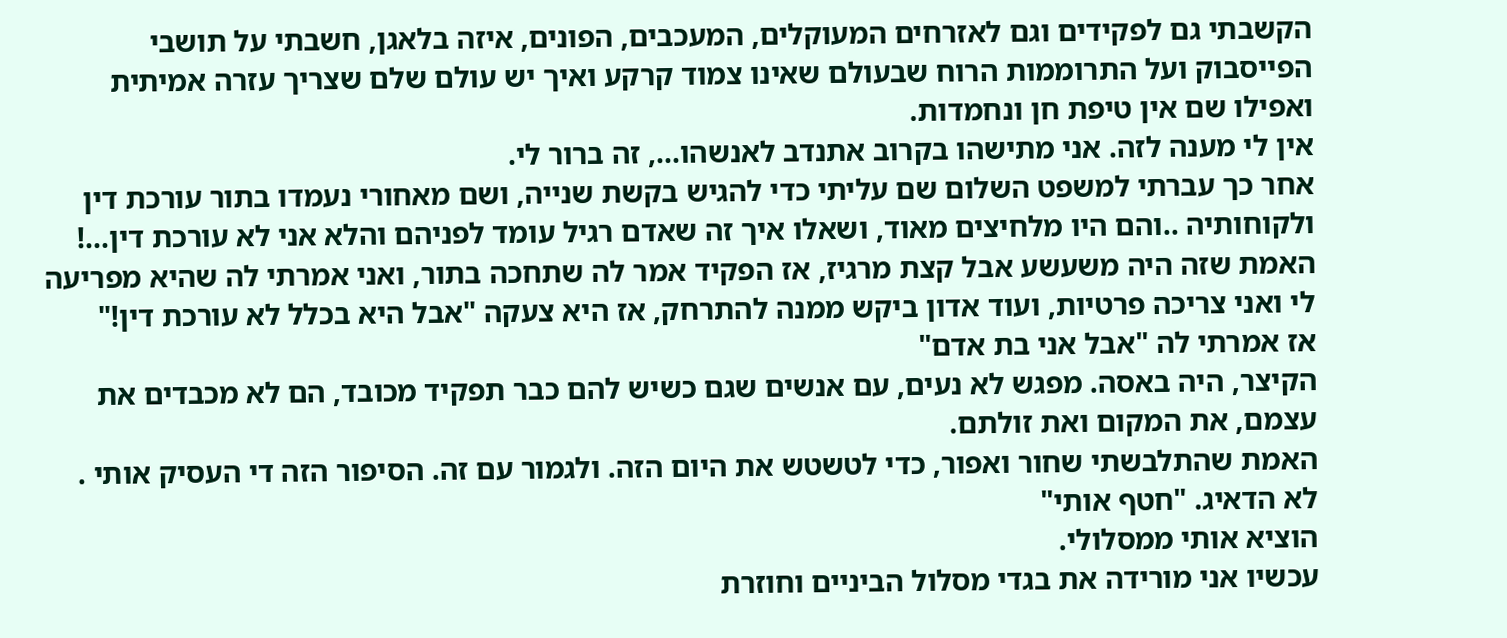הקשבתי גם לפקידים וגם לאזרחים המעוקלים, המעכבים, הפונים, איזה בלאגן, חשבתי על תושבי הפייסבוק ועל התרוממות הרוח שבעולם שאינו צמוד קרקע ואיך יש עולם שלם שצריך עזרה אמיתית ואפילו שם אין טיפת חן ונחמדות.
אין לי מענה לזה. אני מתישהו בקרוב אתנדב לאנשהו..., זה ברור לי.
אחר כך עברתי למשפט השלום שם עליתי כדי להגיש בקשת שנייה, ושם מאחורי נעמדו בתור עורכת דין ולקוחותיה ..והם היו מלחיצים מאוד, ושאלו איך זה שאדם רגיל עומד לפניהם והלא אני לא עורכת דין...!
האמת שזה היה משעשע אבל קצת מרגיז, אז הפקיד אמר לה שתחכה בתור, ואני אמרתי לה שהיא מפריעה לי ואני צריכה פרטיות, ועוד אדון ביקש ממנה להתרחק, אז היא צעקה "אבל היא בכלל לא עורכת דין!"
אז אמרתי לה "אבל אני בת אדם"
הקיצר, היה באסה. מפגש לא נעים, עם אנשים שגם כשיש להם כבר תפקיד מכובד, הם לא מכבדים את עצמם, את המקום ואת זולתם.
האמת שהתלבשתי שחור ואפור, כדי לטשטש את היום הזה. ולגמור עם זה. הסיפור הזה די העסיק אותי . לא הדאיג. "חטף אותי"
הוציא אותי ממסלולי.
עכשיו אני מורידה את בגדי מסלול הביניים וחוזרת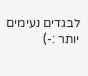לבגדים נעימים יותר :-)